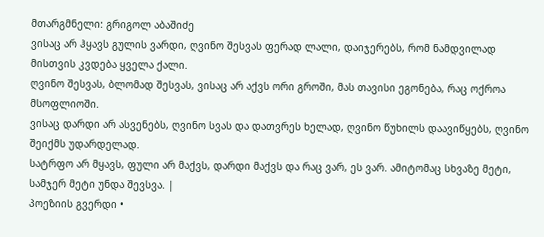მთარგმნელი: გრიგოლ აბაშიძე
ვისაც არ ჰყავს გულის ვარდი, ღვინო შესვას ფერად ლალი, დაიჯერებს, რომ ნამდვილად მისთვის კვდება ყველა ქალი.
ღვინო შესვას, ბლომად შესვას, ვისაც არ აქვს ორი გროში, მას თავისი ეგონება, რაც ოქროა მსოფლიოში.
ვისაც დარდი არ ასვენებს, ღვინო სვას და დათვრეს ხელად, ღვინო წუხილს დაავიწყებს, ღვინო შეიქმს უდარდელად.
სატრფო არ მყავს, ფული არ მაქვს, დარდი მაქვს და რაც ვარ, ეს ვარ. ამიტომაც სხვაზე მეტი, სამჯერ მეტი უნდა შევსვა. |
პოეზიის გვერდი •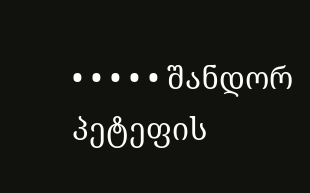• • • • • შანდორ პეტეფის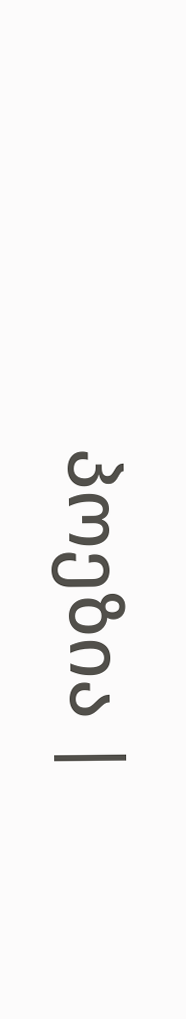პოეზია |